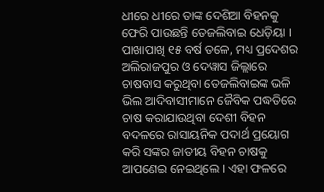ଧୀରେ ଧୀରେ ତାଙ୍କ ଦେଶିଆ ବିହନକୁ ଫେରି ପାଉଛନ୍ତି ତେଜଲିବାଇ ଧେଡ଼ିୟା ।
ପାଖାପାଖି ୧୫ ବର୍ଷ ତଳେ, ମଧ୍ୟ ପ୍ରଦେଶର ଅଲିରାଜପୁର ଓ ଦେୱାସ ଜିଲ୍ଲାରେ ଚାଷବାସ କରୁଥିବା ତେଜଲିବାଇଙ୍କ ଭଳି ଭିଲ ଆଦିବାସୀମାନେ ଜୈବିକ ପଦ୍ଧତିରେ ଚାଷ କରାଯାଉଥିବା ଦେଶୀ ବିହନ ବଦଳରେ ରାସାୟନିକ ପଦାର୍ଥ ପ୍ରୟୋଗ କରି ସଙ୍କର ଜାତୀୟ ବିହନ ଚାଷକୁ ଆପଣେଇ ନେଇଥିଲେ । ଏହା ଫଳରେ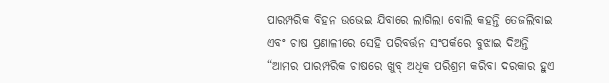ପାରମ୍ପରିକ ବିହନ ଉଭେଇ ଯିବାରେ ଲାଗିଲା ବୋଲି କହନ୍ତି ତେଜଲିବାଇ ଏବଂ ଚାଷ ପ୍ରଣାଳୀରେ ସେହି ପରିବର୍ତ୍ତନ ସଂପର୍କରେ ବୁଝାଇ ଦିଅନ୍ତି “ଆମର ପାରମ୍ପରିକ ଚାଷରେ ଖୁବ୍ ଅଧିକ ପରିଶ୍ରମ କରିବା ଦରକାର ହୁଏ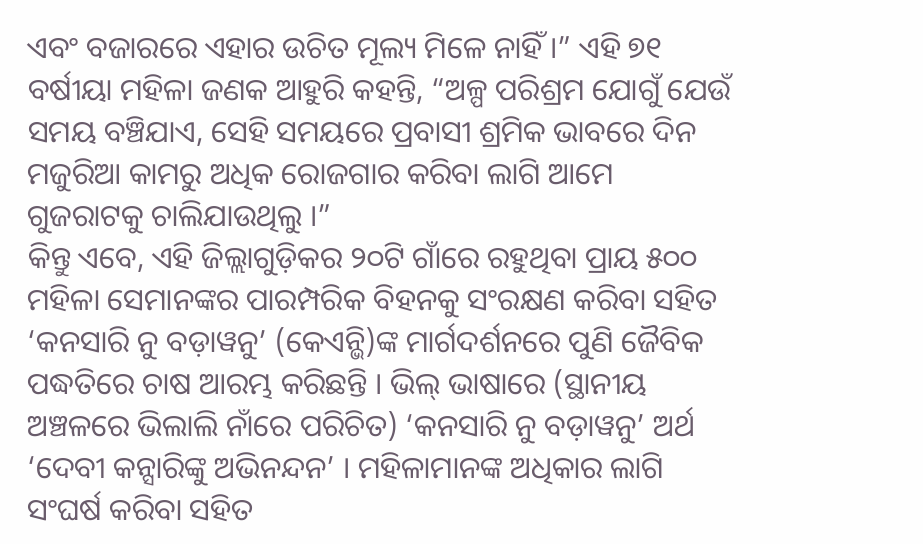ଏବଂ ବଜାରରେ ଏହାର ଉଚିତ ମୂଲ୍ୟ ମିଳେ ନାହିଁ ।” ଏହି ୭୧ ବର୍ଷୀୟା ମହିଳା ଜଣକ ଆହୁରି କହନ୍ତି, “ଅଳ୍ପ ପରିଶ୍ରମ ଯୋଗୁଁ ଯେଉଁ ସମୟ ବଞ୍ଚିଯାଏ, ସେହି ସମୟରେ ପ୍ରବାସୀ ଶ୍ରମିକ ଭାବରେ ଦିନ ମଜୁରିଆ କାମରୁ ଅଧିକ ରୋଜଗାର କରିବା ଲାଗି ଆମେ ଗୁଜରାଟକୁ ଚାଲିଯାଉଥିଲୁ ।”
କିନ୍ତୁ ଏବେ, ଏହି ଜିଲ୍ଲାଗୁଡ଼ିକର ୨୦ଟି ଗାଁରେ ରହୁଥିବା ପ୍ରାୟ ୫୦୦ ମହିଳା ସେମାନଙ୍କର ପାରମ୍ପରିକ ବିହନକୁ ସଂରକ୍ଷଣ କରିବା ସହିତ ‘କନସାରି ନୁ ବଡ଼ାୱନୁ’ (କେଏନ୍ଭି)ଙ୍କ ମାର୍ଗଦର୍ଶନରେ ପୁଣି ଜୈବିକ ପଦ୍ଧତିରେ ଚାଷ ଆରମ୍ଭ କରିଛନ୍ତି । ଭିଲ୍ ଭାଷାରେ (ସ୍ଥାନୀୟ ଅଞ୍ଚଳରେ ଭିଲାଲି ନାଁରେ ପରିଚିତ) ‘କନସାରି ନୁ ବଡ଼ାୱନୁ’ ଅର୍ଥ ‘ଦେବୀ କନ୍ସାରିଙ୍କୁ ଅଭିନନ୍ଦନ’ । ମହିଳାମାନଙ୍କ ଅଧିକାର ଲାଗି ସଂଘର୍ଷ କରିବା ସହିତ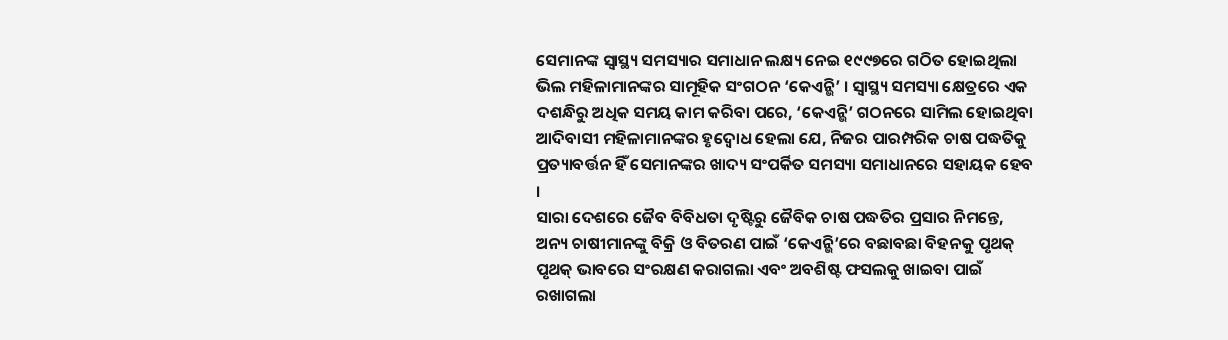ସେମାନଙ୍କ ସ୍ୱାସ୍ଥ୍ୟ ସମସ୍ୟାର ସମାଧାନ ଲକ୍ଷ୍ୟ ନେଇ ୧୯୯୭ରେ ଗଠିତ ହୋଇଥିଲା ଭିଲ ମହିଳାମାନଙ୍କର ସାମୂହିକ ସଂଗଠନ ‘କେଏନ୍ଭି’ । ସ୍ୱାସ୍ଥ୍ୟ ସମସ୍ୟା କ୍ଷେତ୍ରରେ ଏକ ଦଶନ୍ଧିରୁ ଅଧିକ ସମୟ କାମ କରିବା ପରେ, ‘କେଏନ୍ଭି’ ଗଠନରେ ସାମିଲ ହୋଇଥିବା ଆଦିବାସୀ ମହିଳାମାନଙ୍କର ହୃଦ୍ବୋଧ ହେଲା ଯେ, ନିଜର ପାରମ୍ପରିକ ଚାଷ ପଦ୍ଧତିକୁ ପ୍ରତ୍ୟାବର୍ତ୍ତନ ହିଁ ସେମାନଙ୍କର ଖାଦ୍ୟ ସଂପର୍କିତ ସମସ୍ୟା ସମାଧାନରେ ସହାୟକ ହେବ ।
ସାରା ଦେଶରେ ଜୈବ ବିବିଧତା ଦୃଷ୍ଟିରୁ ଜୈବିକ ଚାଷ ପଦ୍ଧତିର ପ୍ରସାର ନିମନ୍ତେ, ଅନ୍ୟ ଚାଷୀମାନଙ୍କୁ ବିକ୍ରି ଓ ବିତରଣ ପାଇଁ ‘କେଏନ୍ଭି’ରେ ବଛାବଛା ବିହନକୁ ପୃଥକ୍ ପୃଥକ୍ ଭାବରେ ସଂରକ୍ଷଣ କରାଗଲା ଏବଂ ଅବଶିଷ୍ଟ ଫସଲକୁ ଖାଇବା ପାଇଁ ରଖାଗଲା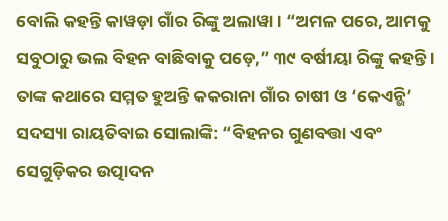ବୋଲି କହନ୍ତି କାୱଡ଼ା ଗାଁର ରିଙ୍କୁ ଅଲାୱା । “ଅମଳ ପରେ, ଆମକୁ ସବୁଠାରୁ ଭଲ ବିହନ ବାଛିବାକୁ ପଡ଼େ,” ୩୯ ବର୍ଷୀୟା ରିଙ୍କୁ କହନ୍ତି ।
ତାଙ୍କ କଥାରେ ସମ୍ମତ ହୁଅନ୍ତି କକରାନା ଗାଁର ଚାଷୀ ଓ ‘କେଏନ୍ଭି’ ସଦସ୍ୟା ରାୟତିବାଇ ସୋଲାଙ୍କି: “ବିହନର ଗୁଣବତ୍ତା ଏବଂ ସେଗୁଡ଼ିକର ଉତ୍ପାଦନ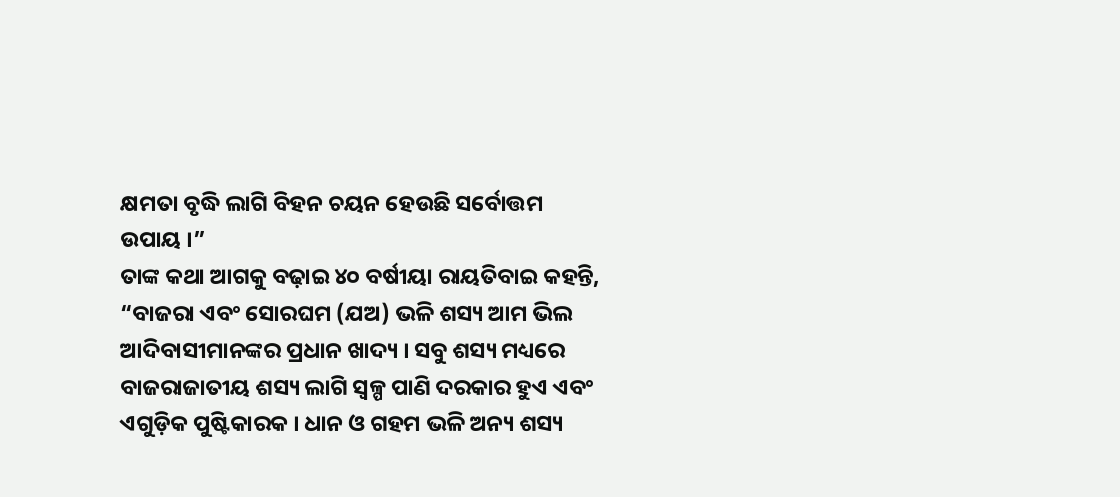କ୍ଷମତା ବୃଦ୍ଧି ଲାଗି ବିହନ ଚୟନ ହେଉଛି ସର୍ବୋତ୍ତମ ଉପାୟ ।”
ତାଙ୍କ କଥା ଆଗକୁ ବଢ଼ାଇ ୪୦ ବର୍ଷୀୟା ରାୟତିବାଇ କହନ୍ତି, “ବାଜରା ଏବଂ ସୋରଘମ (ଯଅ) ଭଳି ଶସ୍ୟ ଆମ ଭିଲ ଆଦିବାସୀମାନଙ୍କର ପ୍ରଧାନ ଖାଦ୍ୟ । ସବୁ ଶସ୍ୟ ମଧ୍ୟରେ ବାଜରାଜାତୀୟ ଶସ୍ୟ ଲାଗି ସ୍ୱଳ୍ପ ପାଣି ଦରକାର ହୁଏ ଏବଂ ଏଗୁଡ଼ିକ ପୁଷ୍ଟିକାରକ । ଧାନ ଓ ଗହମ ଭଳି ଅନ୍ୟ ଶସ୍ୟ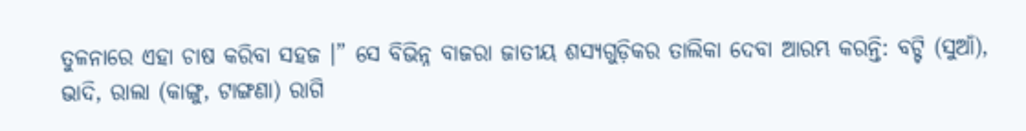ତୁଳନାରେ ଏହା ଚାଷ କରିବା ସହଜ ।” ସେ ବିଭିନ୍ନ ବାଜରା ଜାତୀୟ ଶସ୍ୟଗୁଡ଼ିକର ତାଲିକା ଦେବା ଆରମ୍ଭ କରନ୍ତି: ବଟ୍ଟି (ସୁଆଁ), ଭାଦି, ରାଲା (କାଙ୍ଗୁ, ଟାଙ୍ଗଣା) ରାଗି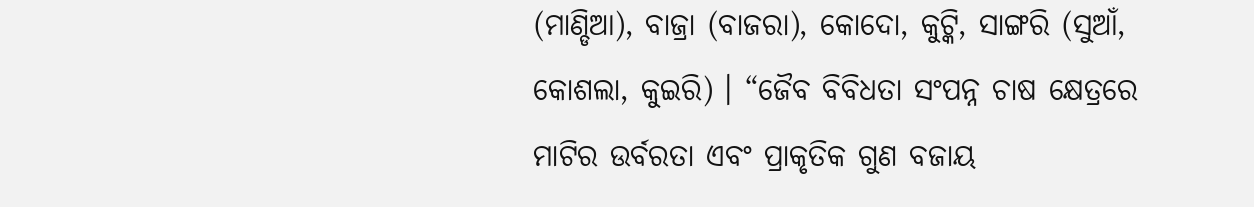(ମାଣ୍ଡିଆ), ବାଜ୍ରା (ବାଜରା), କୋଦୋ, କୁଟ୍କି, ସାଙ୍ଗରି (ସୁଆଁ, କୋଶଲା, କୁଇରି) । “ଜୈବ ବିବିଧତା ସଂପନ୍ନ ଚାଷ କ୍ଷେତ୍ରରେ ମାଟିର ଉର୍ବରତା ଏବଂ ପ୍ରାକୃତିକ ଗୁଣ ବଜାୟ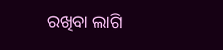ରଖିବା ଲାଗି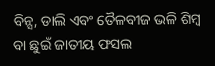ବିନ୍ସ, ଡାଲି ଏବଂ ତୈଳବୀଜ ଭଳି ଶିମ୍ବ ବା ଛୁଇଁ ଜାତୀୟ ଫସଲ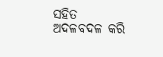ସହିତ ଅଦଳବଦଳ କରି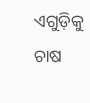ଏଗୁଡ଼ିକୁ ଚାଷ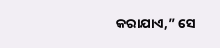କରାଯାଏ,” ସେ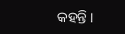କହନ୍ତି ।